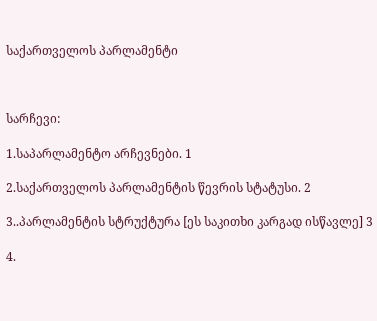საქართველოს პარლამენტი



სარჩევი:

1.საპარლამენტო არჩევნები. 1

2.საქართველოს პარლამენტის წევრის სტატუსი. 2

3..პარლამენტის სტრუქტურა [ეს საკითხი კარგად ისწავლე] 3

4.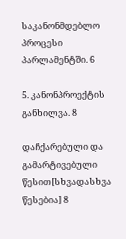საკანონმდებლო პროცესი პარლამენტში. 6

5. კანონპროექტის განხილვა. 8

დაჩქარებული და გამარტივებული წესით[სხვადასხვა წესებია] 8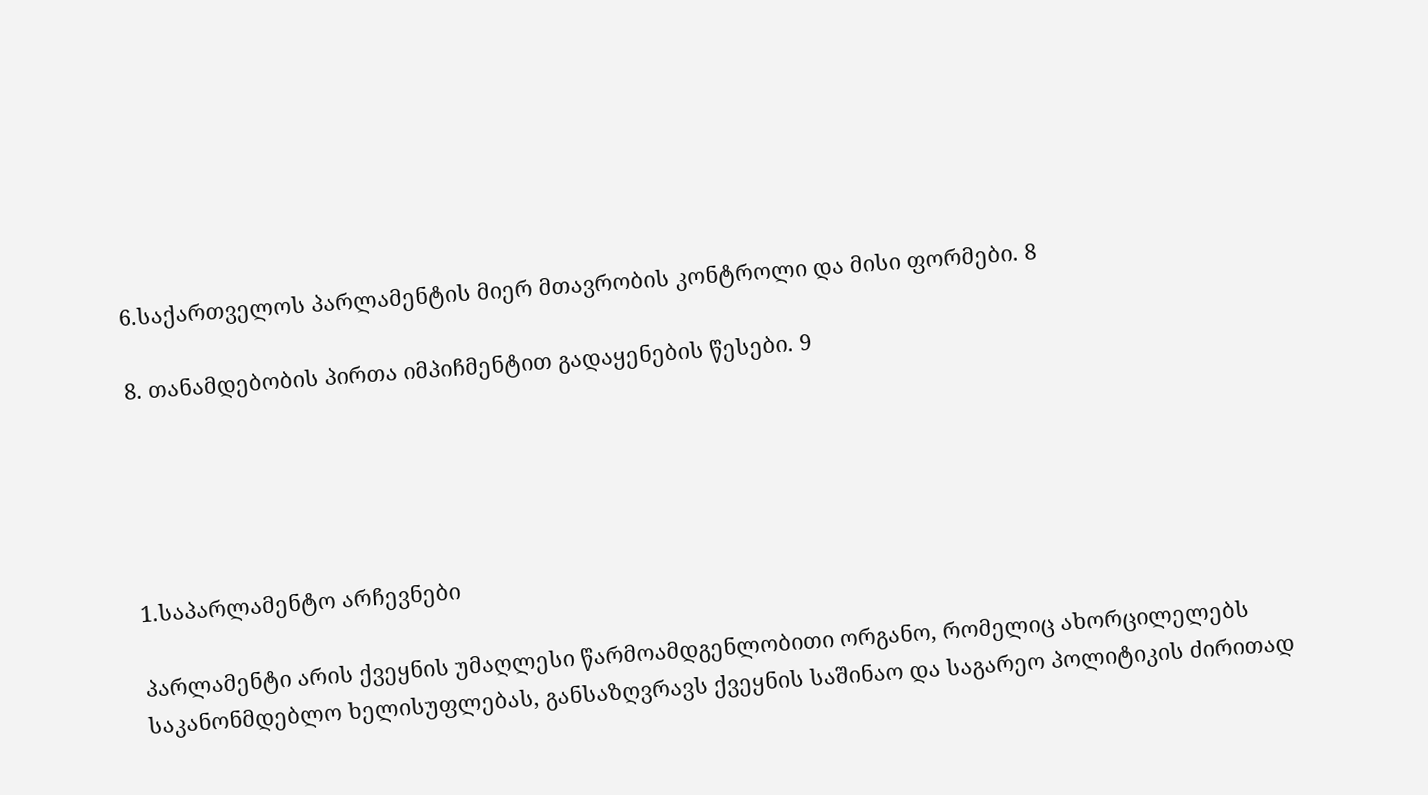6.საქართველოს პარლამენტის მიერ მთავრობის კონტროლი და მისი ფორმები. 8

8. თანამდებობის პირთა იმპიჩმენტით გადაყენების წესები. 9





1.საპარლამენტო არჩევნები

პარლამენტი არის ქვეყნის უმაღლესი წარმოამდგენლობითი ორგანო, რომელიც ახორცილელებს საკანონმდებლო ხელისუფლებას, განსაზღვრავს ქვეყნის საშინაო და საგარეო პოლიტიკის ძირითად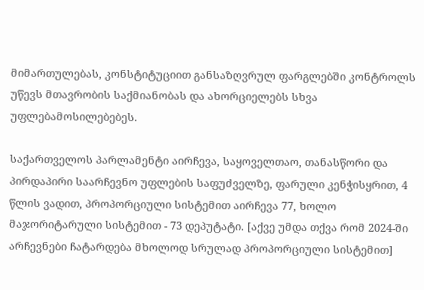მიმართულებას, კონსტიტუციით განსაზღვრულ ფარგლებში კონტროლს უწევს მთავრობის საქმიანობას და ახორციელებს სხვა უფლებამოსილებებეს.

საქართველოს პარლამენტი აირჩევა, საყოველთაო, თანასწორი და პირდაპირი საარჩევნო უფლების საფუძველზე, ფარული კენჭისყრით, 4 წლის ვადით, პროპორციული სისტემით აირჩევა 77, ხოლო მაჯორიტარული სისტემით - 73 დეპუტატი. [აქვე უმდა თქვა რომ 2024-ში არჩევნები ჩატარდება მხოლოდ სრულად პროპორციული სისტემით]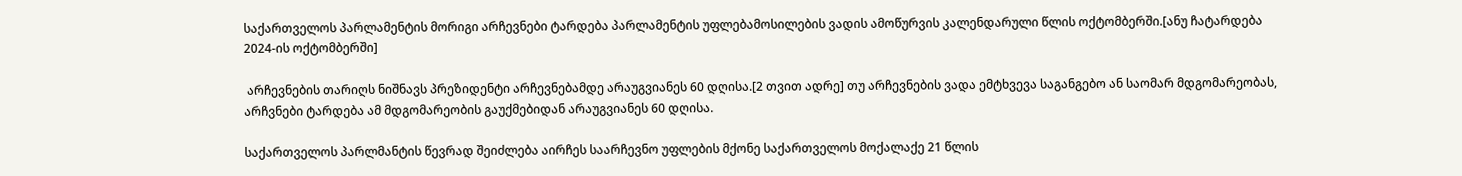საქართველოს პარლამენტის მორიგი არჩევნები ტარდება პარლამენტის უფლებამოსილების ვადის ამოწურვის კალენდარული წლის ოქტომბერში.[ანუ ჩატარდება 2024-ის ოქტომბერში]

 არჩევნების თარიღს ნიშნავს პრეზიდენტი არჩევნებამდე არაუგვიანეს 60 დღისა.[2 თვით ადრე] თუ არჩევნების ვადა ემტხვევა საგანგებო ან საომარ მდგომარეობას, არჩვნები ტარდება ამ მდგომარეობის გაუქმებიდან არაუგვიანეს 60 დღისა.

საქართველოს პარლმანტის წევრად შეიძლება აირჩეს საარჩევნო უფლების მქონე საქართველოს მოქალაქე 21 წლის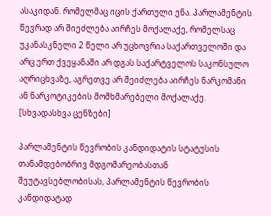ასაკიდან. რომელმაც იცის ქართული ენა. პარლამენტის წევრად არ შიეძლება აირჩეს მოქალაქე, რომელსაც უკანასკნელი 2 წელი არ უცხოვრია საქართველოში და არც ერთ ქვეყანაში არ დგას საქარტველოს საკონსულო აღრიცხვაზე, აგრეთვე არ შეიძლება აირჩეს ნარკომანი ან ნარკოტიკების მომხმარებელი მოქალაქე. [სხვადასხვა ცენზები]

პარლამენტის წევრობის კანდიდატის სტატუსის თანამდებობრივ მდგომარეობასთან შეუტავსებლობისას, პარლამენტის წევრობის კანდიდატად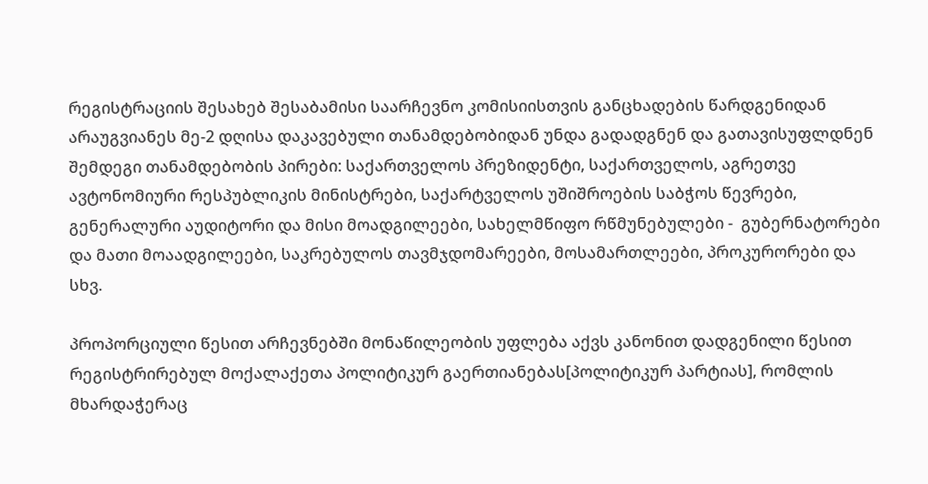რეგისტრაციის შესახებ შესაბამისი საარჩევნო კომისიისთვის განცხადების წარდგენიდან არაუგვიანეს მე-2 დღისა დაკავებული თანამდებობიდან უნდა გადადგნენ და გათავისუფლდნენ შემდეგი თანამდებობის პირები: საქართველოს პრეზიდენტი, საქართველოს, აგრეთვე ავტონომიური რესპუბლიკის მინისტრები, საქარტველოს უშიშროების საბჭოს წევრები, გენერალური აუდიტორი და მისი მოადგილეები, სახელმწიფო რწმუნებულები -  გუბერნატორები და მათი მოაადგილეები, საკრებულოს თავმჯდომარეები, მოსამართლეები, პროკურორები და სხვ.

პროპორციული წესით არჩევნებში მონაწილეობის უფლება აქვს კანონით დადგენილი წესით რეგისტრირებულ მოქალაქეთა პოლიტიკურ გაერთიანებას[პოლიტიკურ პარტიას], რომლის მხარდაჭერაც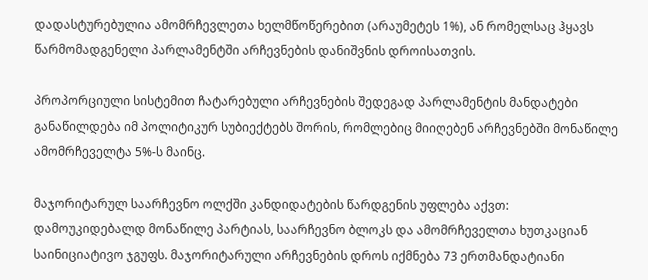დადასტურებულია ამომრჩევლეთა ხელმწოწერებით (არაუმეტეს 1%), ან რომელსაც ჰყავს წარმომადგენელი პარლამენტში არჩევნების დანიშვნის დროისათვის.

პროპორციული სისტემით ჩატარებული არჩევნების შედეგად პარლამენტის მანდატები განაწილდება იმ პოლიტიკურ სუბიექტებს შორის, რომლებიც მიიღებენ არჩევნებში მონაწილე ამომრჩეველტა 5%-ს მაინც.

მაჯორიტარულ საარჩევნო ოლქში კანდიდატების წარდგენის უფლება აქვთ: დამოუკიდებალდ მონაწილე პარტიას, საარჩევნო ბლოკს და ამომრჩეველთა ხუთკაციან საინიციატივო ჯგუფს. მაჯორიტარული არჩევნების დროს იქმნება 73 ერთმანდატიანი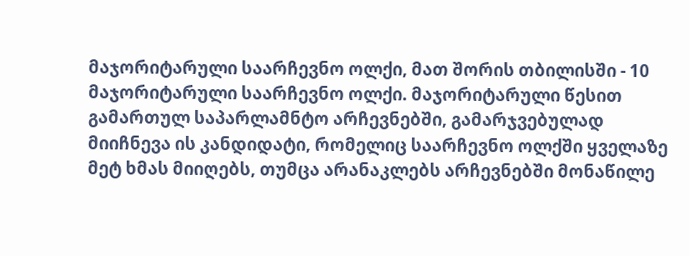მაჯორიტარული საარჩევნო ოლქი, მათ შორის თბილისში - 10 მაჯორიტარული საარჩევნო ოლქი. მაჯორიტარული წესით გამართულ საპარლამნტო არჩევნებში, გამარჯვებულად მიიჩნევა ის კანდიდატი, რომელიც საარჩევნო ოლქში ყველაზე მეტ ხმას მიიღებს, თუმცა არანაკლებს არჩევნებში მონაწილე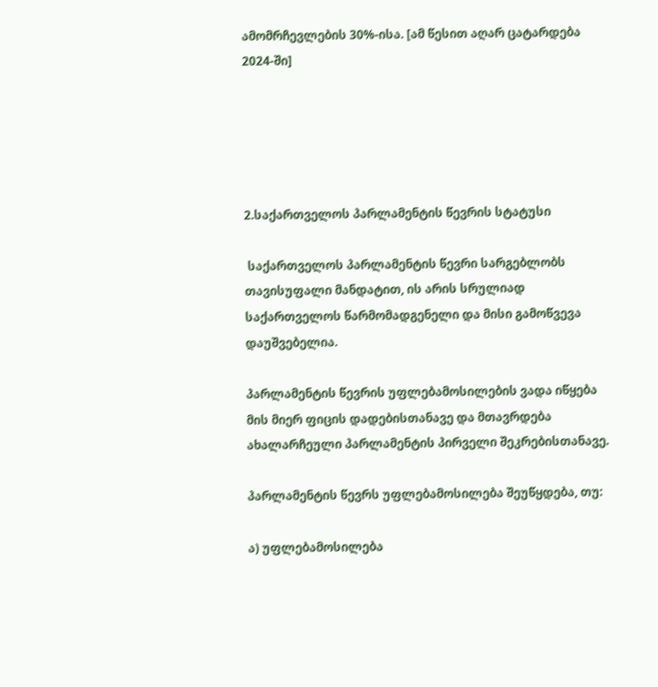ამომრჩევლების 30%-ისა. [ამ წესით აღარ ცატარდება 2024-ში]





2.საქართველოს პარლამენტის წევრის სტატუსი

 საქართველოს პარლამენტის წევრი სარგებლობს თავისუფალი მანდატით, ის არის სრულიად საქართველოს წარმომადგენელი და მისი გამოწვევა დაუშვებელია.

პარლამენტის წევრის უფლებამოსილების ვადა იწყება მის მიერ ფიცის დადებისთანავე და მთავრდება ახალარჩეული პარლამენტის პირველი შეკრებისთანავე.

პარლამენტის წევრს უფლებამოსილება შეუწყდება, თუ:

ა) უფლებამოსილება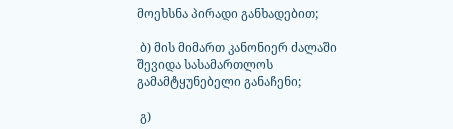მოეხსნა პირადი განხადებით;

 ბ) მის მიმართ კანონიერ ძალაში შევიდა სასამართლოს გამამტყუნებელი განაჩენი;

 გ)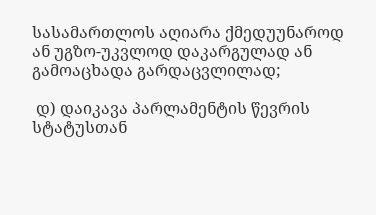სასამართლოს აღიარა ქმედუუნაროდ ან უგზო-უკვლოდ დაკარგულად ან გამოაცხადა გარდაცვლილად;

 დ) დაიკავა პარლამენტის წევრის სტატუსთან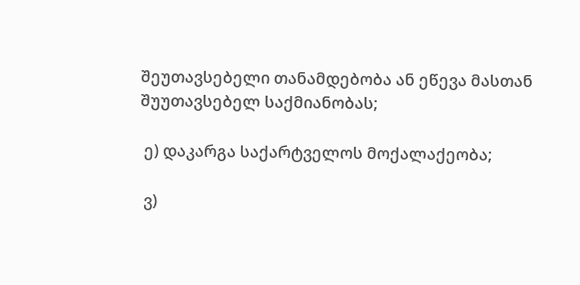შეუთავსებელი თანამდებობა ან ეწევა მასთან შუუთავსებელ საქმიანობას;

 ე) დაკარგა საქარტველოს მოქალაქეობა;

 ვ)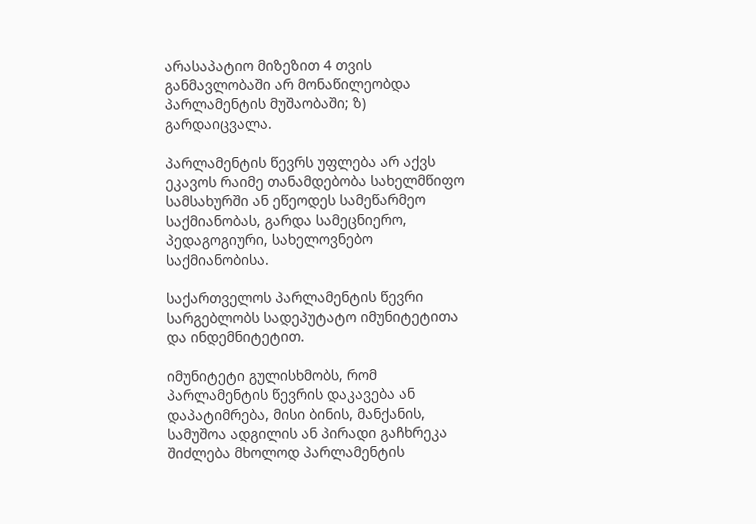არასაპატიო მიზეზით 4 თვის განმავლობაში არ მონაწილეობდა პარლამენტის მუშაობაში; ზ) გარდაიცვალა.

პარლამენტის წევრს უფლება არ აქვს ეკავოს რაიმე თანამდებობა სახელმწიფო სამსახურში ან ეწეოდეს სამეწარმეო საქმიანობას, გარდა სამეცნიერო, პედაგოგიური, სახელოვნებო საქმიანობისა.

საქართველოს პარლამენტის წევრი სარგებლობს სადეპუტატო იმუნიტეტითა და ინდემნიტეტით.

იმუნიტეტი გულისხმობს, რომ პარლამენტის წევრის დაკავება ან დაპატიმრება, მისი ბინის, მანქანის, სამუშოა ადგილის ან პირადი გაჩხრეკა შიძლება მხოლოდ პარლამენტის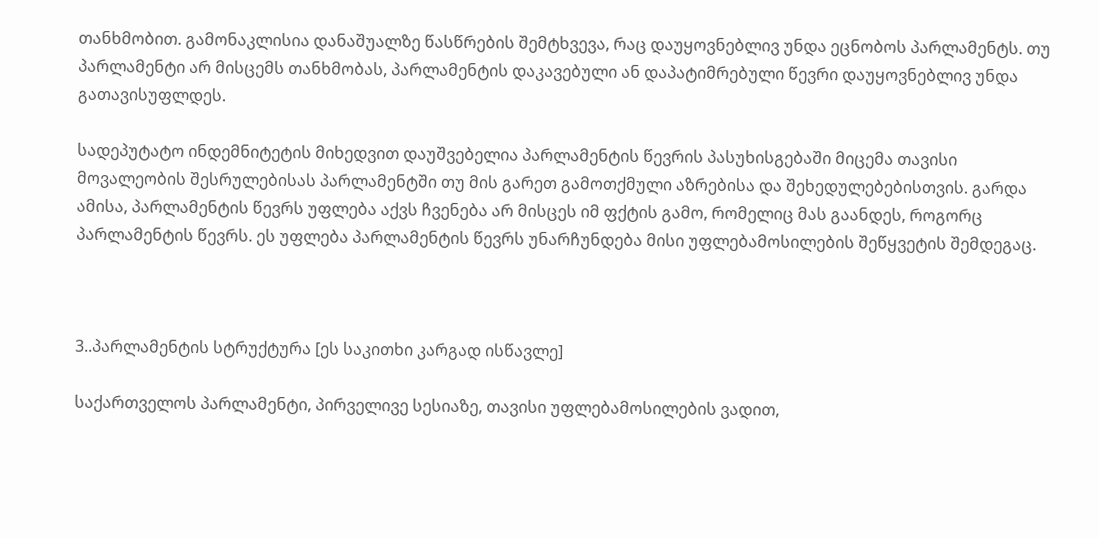თანხმობით. გამონაკლისია დანაშუალზე წასწრების შემტხვევა, რაც დაუყოვნებლივ უნდა ეცნობოს პარლამენტს. თუ პარლამენტი არ მისცემს თანხმობას, პარლამენტის დაკავებული ან დაპატიმრებული წევრი დაუყოვნებლივ უნდა გათავისუფლდეს.

სადეპუტატო ინდემნიტეტის მიხედვით დაუშვებელია პარლამენტის წევრის პასუხისგებაში მიცემა თავისი მოვალეობის შესრულებისას პარლამენტში თუ მის გარეთ გამოთქმული აზრებისა და შეხედულებებისთვის. გარდა ამისა, პარლამენტის წევრს უფლება აქვს ჩვენება არ მისცეს იმ ფქტის გამო, რომელიც მას გაანდეს, როგორც პარლამენტის წევრს. ეს უფლება პარლამენტის წევრს უნარჩუნდება მისი უფლებამოსილების შეწყვეტის შემდეგაც.



3..პარლამენტის სტრუქტურა [ეს საკითხი კარგად ისწავლე]

საქართველოს პარლამენტი, პირველივე სესიაზე, თავისი უფლებამოსილების ვადით,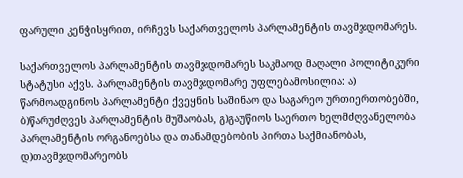ფარული კენჭისყრით, ირჩევს საქართველოს პარლამენტის თავმჯდომარეს.

საქართველოს პარლამენტის თავმჯდომარეს საკმაოდ მაღალი პოლიტიკური სტატუსი აქვს. პარლამენტის თავმჯდომარე უფლებამოსილია: ა) წარმოადგინოს პარლამენტი ქვეყნის საშინაო და საგარეო ურთიერთობებში, ბ)წარუძღვეს პარლამენტის მუშაობას, გ)გაუწიოს საერთო ხელმძღვანელობა პარლამენტის ორგანოებსა და თანამდებობის პირთა საქმიანობას, დ)თავმჯდომარეობს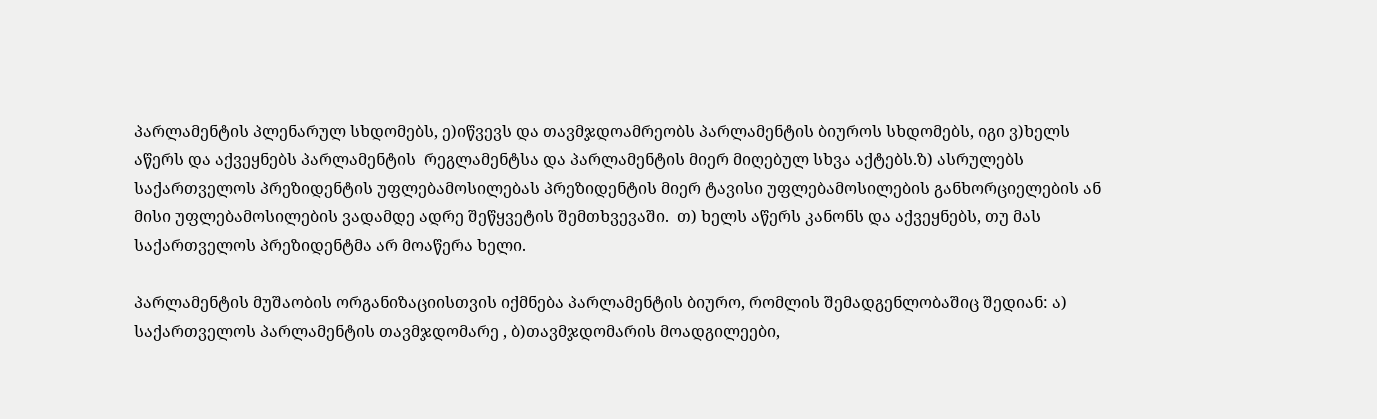პარლამენტის პლენარულ სხდომებს, ე)იწვევს და თავმჯდოამრეობს პარლამენტის ბიუროს სხდომებს, იგი ვ)ხელს აწერს და აქვეყნებს პარლამენტის  რეგლამენტსა და პარლამენტის მიერ მიღებულ სხვა აქტებს.ზ) ასრულებს საქართველოს პრეზიდენტის უფლებამოსილებას პრეზიდენტის მიერ ტავისი უფლებამოსილების განხორციელების ან მისი უფლებამოსილების ვადამდე ადრე შეწყვეტის შემთხვევაში.  თ) ხელს აწერს კანონს და აქვეყნებს, თუ მას საქართველოს პრეზიდენტმა არ მოაწერა ხელი.

პარლამენტის მუშაობის ორგანიზაციისთვის იქმნება პარლამენტის ბიურო, რომლის შემადგენლობაშიც შედიან: ა) საქართველოს პარლამენტის თავმჯდომარე , ბ)თავმჯდომარის მოადგილეები,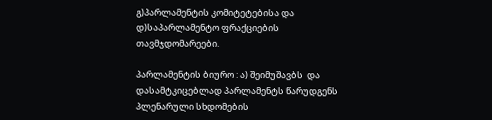გ)პარლამენტის კომიტეტებისა და დ)საპარლამენტო ფრაქციების თავმჯდომარეები.

პარლამენტის ბიურო : ა) შეიმუშავბს  და დასამტკიცებლად პარლამენტს წარუდგენს პლენარული სხდომების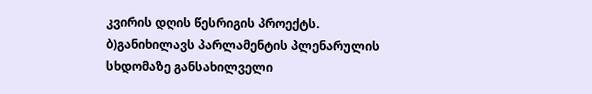კვირის დღის წესრიგის პროექტს. ბ)განიხილავს პარლამენტის პლენარულის სხდომაზე განსახილველი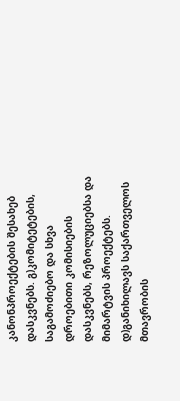კანონპროექტების შესახებ დასკვნებს. გ)კომიტეტების, საგამოძიებო და სხვა დროებითი კომისიების დასკვნებს, რეზოლუციებსა და მიმარტვის პროექტებს. დ)განიხილავს საქართველოს მთავრობის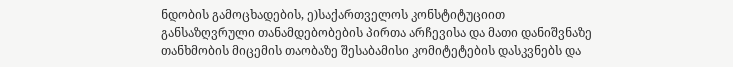ნდობის გამოცხადების, ე)საქართველოს კონსტიტუციით განსაზღვრული თანამდებობების პირთა არჩევისა და მათი დანიშვნაზე თანხმობის მიცემის თაობაზე შესაბამისი კომიტეტების დასკვნებს და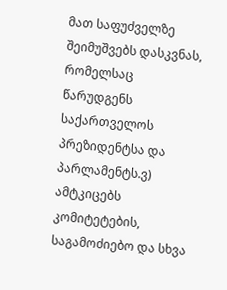მათ საფუძველზე შეიმუშვებს დასკვნას, რომელსაც წარუდგენს საქართველოს პრეზიდენტსა და პარლამენტს.ვ) ამტკიცებს კომიტეტების, საგამოძიებო და სხვა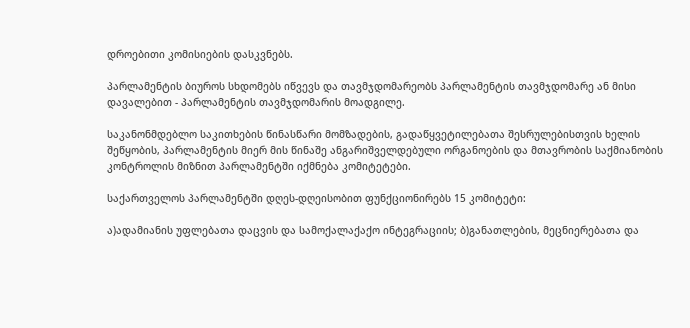დროებითი კომისიების დასკვნებს.

პარლამენტის ბიუროს სხდომებს იწვევს და თავმჯდომარეობს პარლამენტის თავმჯდომარე ან მისი დავალებით - პარლამენტის თავმჯდომარის მოადგილე.

საკანონმდებლო საკითხების წინასწარი მომზადების, გადაწყვეტილებათა შესრულებისთვის ხელის შეწყობის, პარლამენტის მიერ მის წინაშე ანგარიშველდებული ორგანოების და მთავრობის საქმიანობის კონტროლის მიზნით პარლამენტში იქმნება კომიტეტები.

საქართველოს პარლამენტში დღეს-დღეისობით ფუნქციონირებს 15 კომიტეტი:

ა)ადამიანის უფლებათა დაცვის და სამოქალაქაქო ინტეგრაციის; ბ)განათლების, მეცნიერებათა და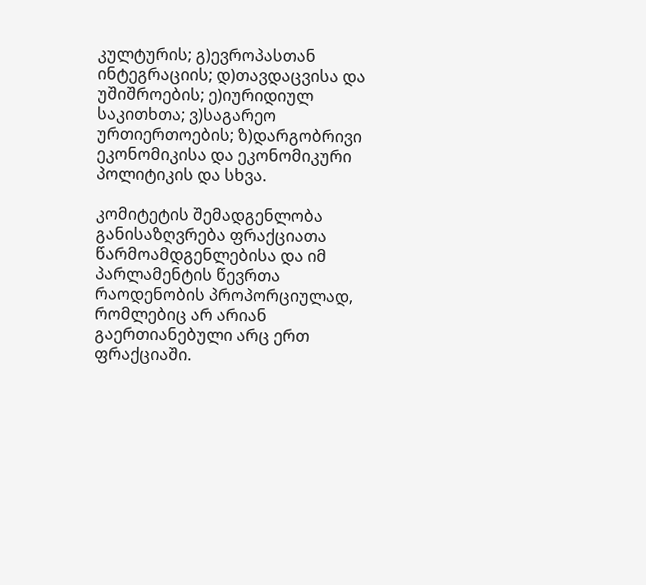კულტურის; გ)ევროპასთან ინტეგრაციის; დ)თავდაცვისა და უშიშროების; ე)იურიდიულ საკითხთა; ვ)საგარეო ურთიერთოების; ზ)დარგობრივი ეკონომიკისა და ეკონომიკური პოლიტიკის და სხვა.

კომიტეტის შემადგენლობა განისაზღვრება ფრაქციათა წარმოამდგენლებისა და იმ პარლამენტის წევრთა რაოდენობის პროპორციულად, რომლებიც არ არიან გაერთიანებული არც ერთ ფრაქციაში.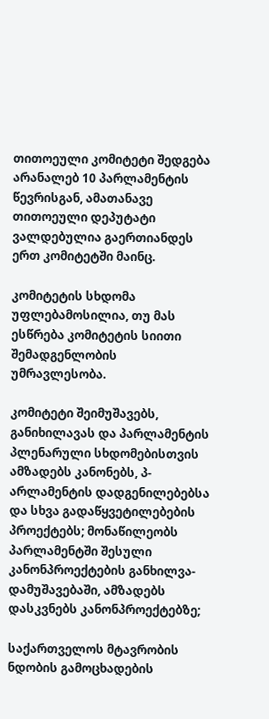თითოეული კომიტეტი შედგება არანალებ 10 პარლამენტის წევრისგან, ამათანავე თითოეული დეპუტატი ვალდებულია გაერთიანდეს ერთ კომიტეტში მაინც.

კომიტეტის სხდომა უფლებამოსილია, თუ მას ესწრება კომიტეტის სიითი შემადგენლობის უმრავლესობა.

კომიტეტი შეიმუშავებს, განიხილავას და პარლამენტის პლენარული სხდომებისთვის ამზადებს კანონებს, პ-არლამენტის დადგენილებებსა და სხვა გადაწყვეტილებების პროექტებს; მონაწილეობს პარლამენტში შესული კანონპროექტების განხილვა-დამუშავებაში, ამზადებს დასკვნებს კანონპროექტებზე;

საქართველოს მტავრობის ნდობის გამოცხადების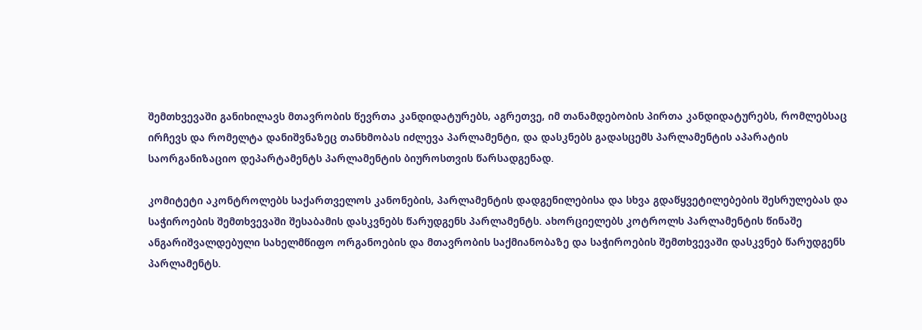შემთხვევაში განიხილავს მთავრობის წევრთა კანდიდატურებს, აგრეთვე, იმ თანამდებობის პირთა კანდიდატურებს, რომლებსაც ირჩევს და რომელტა დანიშვნაზეც თანხმობას იძლევა პარლამენტი, და დასკნებს გადასცემს პარლამენტის აპარატის საორგანიზაციო დეპარტამენტს პარლამენტის ბიუროსთვის წარსადგენად.

კომიტეტი აკონტროლებს საქართველოს კანონების, პარლამენტის დადგენილებისა და სხვა გდაწყვეტილებების შესრულებას და საჭიროების შემთხვევაში შესაბამის დასკვნებს წარუდგენს პარლამენტს. ახორციელებს კოტროლს პარლამენტის წინაშე ანგარიშვალდებული სახელმწიფო ორგანოების და მთავრობის საქმიანობაზე და საჭიროების შემთხვევაში დასკვნებ წარუდგენს პარლამენტს.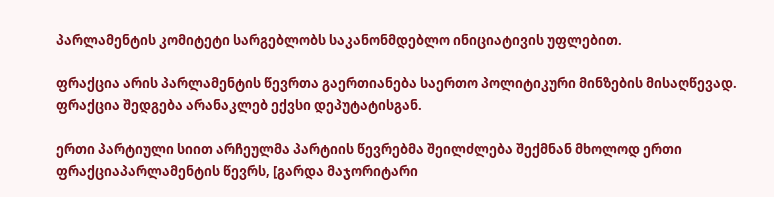პარლამენტის კომიტეტი სარგებლობს საკანონმდებლო ინიციატივის უფლებით.

ფრაქცია არის პარლამენტის წევრთა გაერთიანება საერთო პოლიტიკური მინზების მისაღწევად.  ფრაქცია შედგება არანაკლებ ექვსი დეპუტატისგან.

ერთი პარტიული სიით არჩეულმა პარტიის წევრებმა შეილძლება შექმნან მხოლოდ ერთი ფრაქციაპარლამენტის წევრს, [გარდა მაჯორიტარი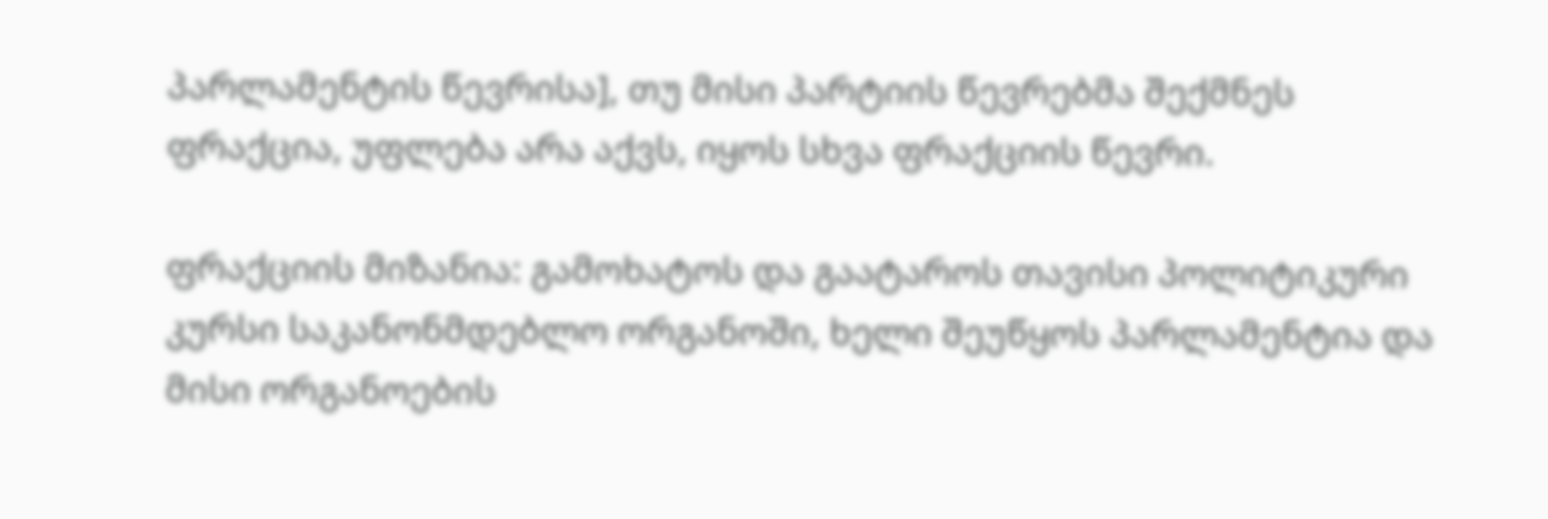პარლამენტის წევრისა], თუ მისი პარტიის წევრებმა შექმნეს ფრაქცია, უფლება არა აქვს, იყოს სხვა ფრაქციის წევრი.

ფრაქციის მიზანია: გამოხატოს და გაატაროს თავისი პოლიტიკური კურსი საკანონმდებლო ორგანოში, ხელი შეუწყოს პარლამენტია და მისი ორგანოების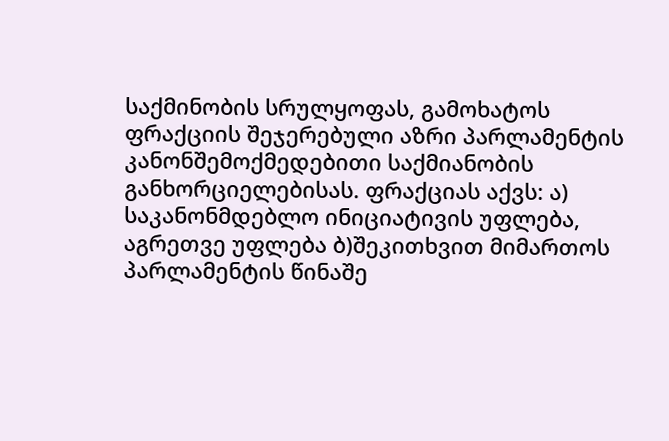საქმინობის სრულყოფას, გამოხატოს ფრაქციის შეჯერებული აზრი პარლამენტის კანონშემოქმედებითი საქმიანობის განხორციელებისას. ფრაქციას აქვს: ა) საკანონმდებლო ინიციატივის უფლება, აგრეთვე უფლება ბ)შეკითხვით მიმართოს პარლამენტის წინაშე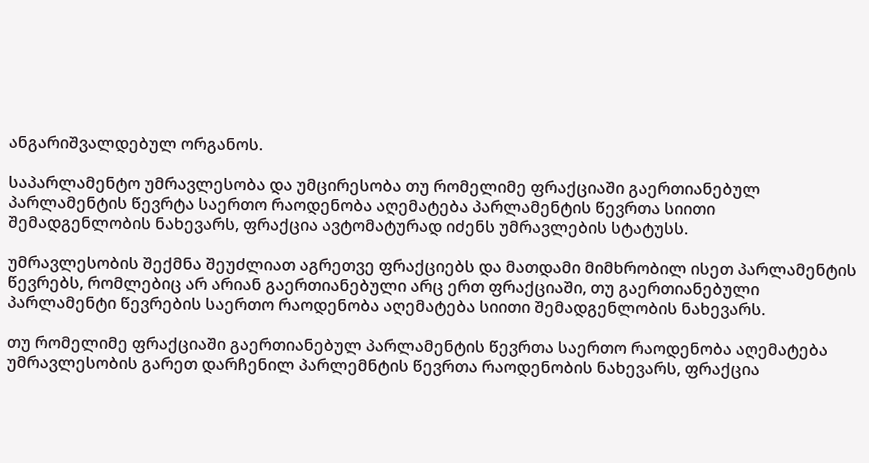ანგარიშვალდებულ ორგანოს.

საპარლამენტო უმრავლესობა და უმცირესობა თუ რომელიმე ფრაქციაში გაერთიანებულ პარლამენტის წევრტა საერთო რაოდენობა აღემატება პარლამენტის წევრთა სიითი შემადგენლობის ნახევარს, ფრაქცია ავტომატურად იძენს უმრავლების სტატუსს.

უმრავლესობის შექმნა შეუძლიათ აგრეთვე ფრაქციებს და მათდამი მიმხრობილ ისეთ პარლამენტის წევრებს, რომლებიც არ არიან გაერთიანებული არც ერთ ფრაქციაში, თუ გაერთიანებული პარლამენტი წევრების საერთო რაოდენობა აღემატება სიითი შემადგენლობის ნახევარს.

თუ რომელიმე ფრაქციაში გაერთიანებულ პარლამენტის წევრთა საერთო რაოდენობა აღემატება უმრავლესობის გარეთ დარჩენილ პარლემნტის წევრთა რაოდენობის ნახევარს, ფრაქცია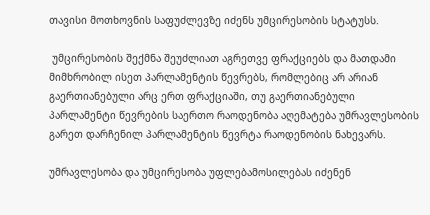თავისი მოთხოვნის საფუძლევზე იძენს უმცირესობის სტატუსს.

 უმცირესობის შექმნა შეუძლიათ აგრეთვე ფრაქციებს და მათდამი მიმხრობილ ისეთ პარლამენტის წევრებს, რომლებიც არ არიან გაერთიანებული არც ერთ ფრაქციაში, თუ გაერთიანებული პარლამენტი წევრების საერთო რაოდენობა აღემატება უმრავლესობის გარეთ დარჩენილ პარლამენტის წევრტა რაოდენობის ნახევარს.

უმრავლესობა და უმცირესობა უფლებამოსილებას იძენენ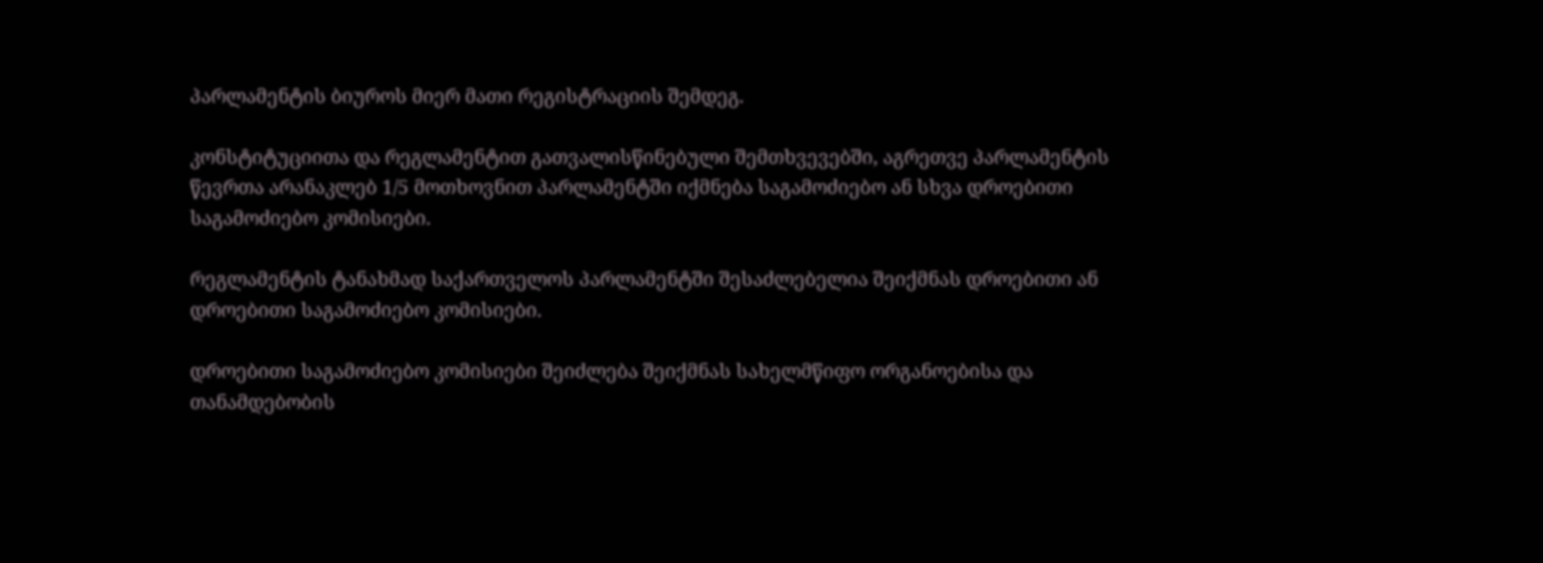პარლამენტის ბიუროს მიერ მათი რეგისტრაციის შემდეგ.

კონსტიტუციითა და რეგლამენტით გათვალისწინებული შემთხვევებში, აგრეთვე პარლამენტის წევრთა არანაკლებ 1/5 მოთხოვნით პარლამენტში იქმნება საგამოძიებო ან სხვა დროებითი საგამოძიებო კომისიები.

რეგლამენტის ტანახმად საქართველოს პარლამენტში შესაძლებელია შეიქმნას დროებითი ან დროებითი საგამოძიებო კომისიები.

დროებითი საგამოძიებო კომისიები შეიძლება შეიქმნას სახელმწიფო ორგანოებისა და თანამდებობის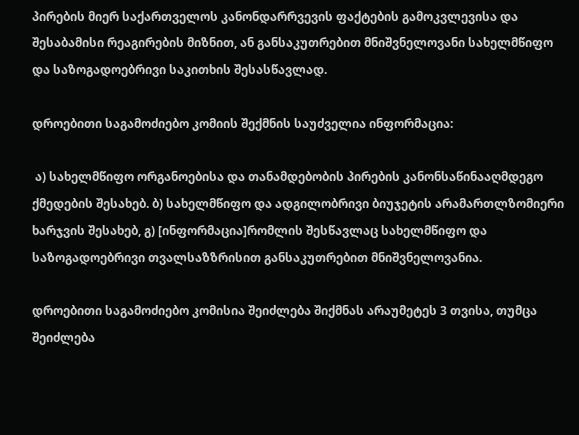პირების მიერ საქართველოს კანონდარრვევის ფაქტების გამოკვლევისა და შესაბამისი რეაგირების მიზნით, ან განსაკუთრებით მნიშვნელოვანი სახელმწიფო და საზოგადოებრივი საკითხის შესასწავლად.

დროებითი საგამოძიებო კომიის შექმნის საუძველია ინფორმაცია:

 ა) სახელმწიფო ორგანოებისა და თანამდებობის პირების კანონსაწინააღმდეგო ქმედების შესახებ. ბ) სახელმწიფო და ადგილობრივი ბიუჯეტის არამართლზომიერი ხარჯვის შესახებ, გ) [ინფორმაცია]რომლის შესწავლაც სახელმწიფო და საზოგადოებრივი თვალსაზზრისით განსაკუთრებით მნიშვნელოვანია.

დროებითი საგამოძიებო კომისია შეიძლება შიქმნას არაუმეტეს 3 თვისა, თუმცა შეიძლება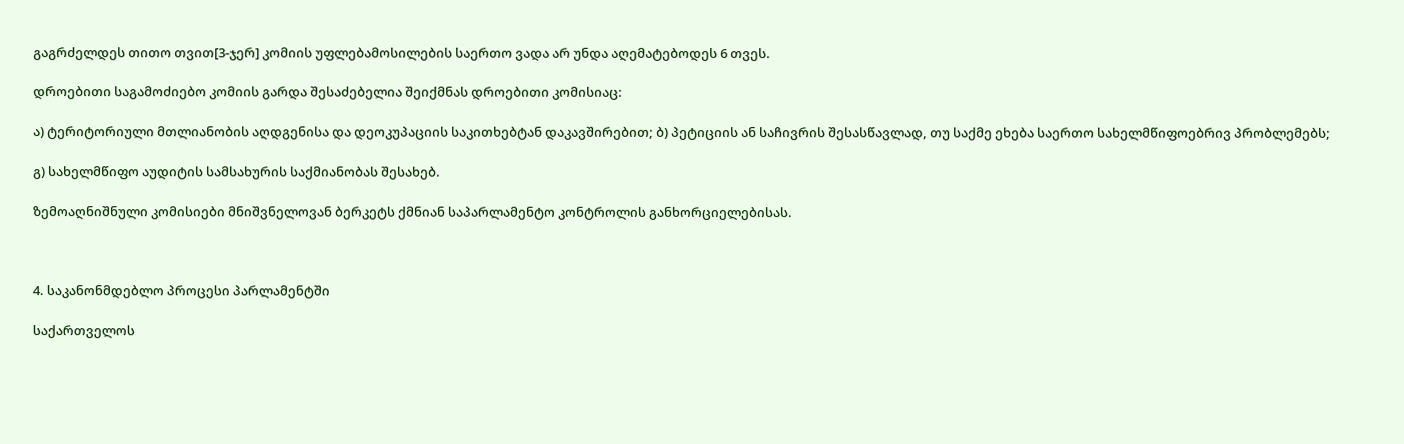გაგრძელდეს თითო თვით[3-ჯერ] კომიის უფლებამოსილების საერთო ვადა არ უნდა აღემატებოდეს 6 თვეს.

დროებითი საგამოძიებო კომიის გარდა შესაძებელია შეიქმნას დროებითი კომისიაც:

ა) ტერიტორიული მთლიანობის აღდგენისა და დეოკუპაციის საკითხებტან დაკავშირებით; ბ) პეტიციის ან საჩივრის შესასწავლად, თუ საქმე ეხება საერთო სახელმწიფოებრივ პრობლემებს;

გ) სახელმწიფო აუდიტის სამსახურის საქმიანობას შესახებ.

ზემოაღნიშნული კომისიები მნიშვნელოვან ბერკეტს ქმნიან საპარლამენტო კონტროლის განხორციელებისას.



4. საკანონმდებლო პროცესი პარლამენტში

საქართველოს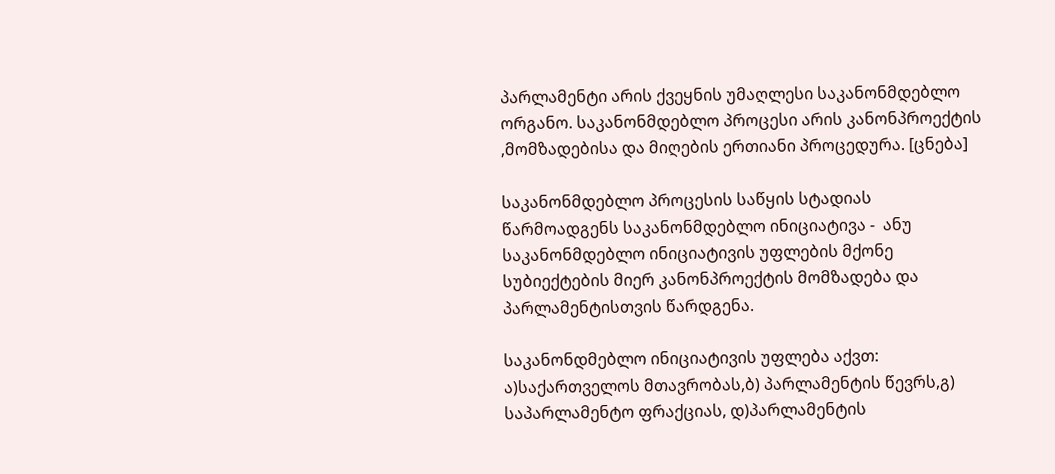პარლამენტი არის ქვეყნის უმაღლესი საკანონმდებლო ორგანო. საკანონმდებლო პროცესი არის კანონპროექტის ,მომზადებისა და მიღების ერთიანი პროცედურა. [ცნება]

საკანონმდებლო პროცესის საწყის სტადიას წარმოადგენს საკანონმდებლო ინიციატივა -  ანუ საკანონმდებლო ინიციატივის უფლების მქონე სუბიექტების მიერ კანონპროექტის მომზადება და პარლამენტისთვის წარდგენა.

საკანონდმებლო ინიციატივის უფლება აქვთ: ა)საქართველოს მთავრობას,ბ) პარლამენტის წევრს,გ) საპარლამენტო ფრაქციას, დ)პარლამენტის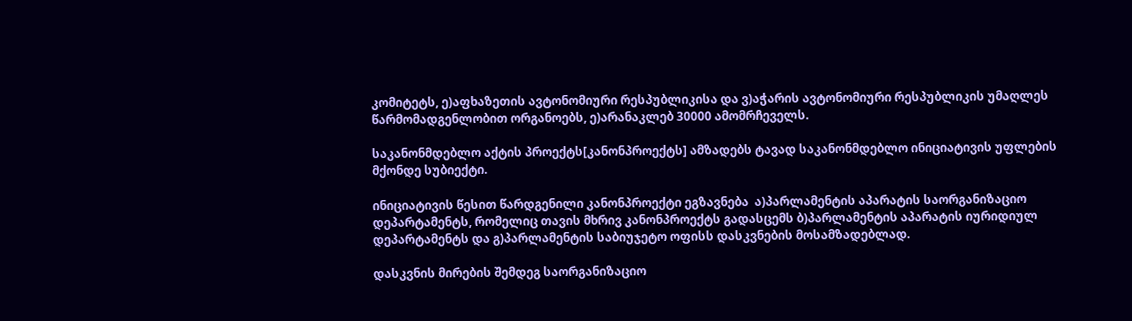კომიტეტს, ე)აფხაზეთის ავტონომიური რესპუბლიკისა და ვ)აჭარის ავტონომიური რესპუბლიკის უმაღლეს წარმომადგენლობით ორგანოებს, ე)არანაკლებ 30000 ამომრჩეველს.

საკანონმდებლო აქტის პროექტს[კანონპროექტს] ამზადებს ტავად საკანონმდებლო ინიციატივის უფლების მქონდე სუბიექტი.

ინიციატივის წესით წარდგენილი კანონპროექტი ეგზავნება  ა)პარლამენტის აპარატის საორგანიზაციო დეპარტამენტს, რომელიც თავის მხრივ კანონპროექტს გადასცემს ბ)პარლამენტის აპარატის იურიდიულ დეპარტამენტს და გ)პარლამენტის საბიუჯეტო ოფისს დასკვნების მოსამზადებლად.

დასკვნის მირების შემდეგ საორგანიზაციო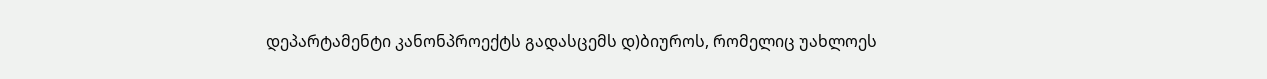დეპარტამენტი კანონპროექტს გადასცემს დ)ბიუროს, რომელიც უახლოეს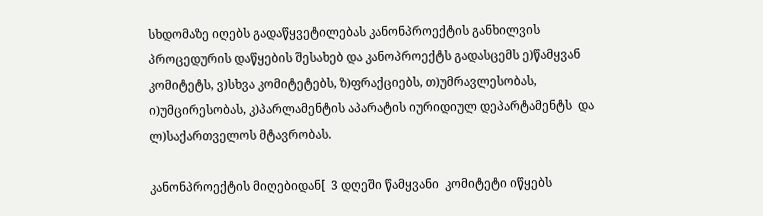სხდომაზე იღებს გადაწყვეტილებას კანონპროექტის განხილვის პროცედურის დაწყების შესახებ და კანოპროექტს გადასცემს ე)წამყვან კომიტეტს, ვ)სხვა კომიტეტებს, ზ)ფრაქციებს, თ)უმრავლესობას, ი)უმცირესობას, კ)პარლამენტის აპარატის იურიდიულ დეპარტამენტს  და ლ)საქართველოს მტავრობას.

კანონპროექტის მიღებიდან[  3 დღეში წამყვანი  კომიტეტი იწყებს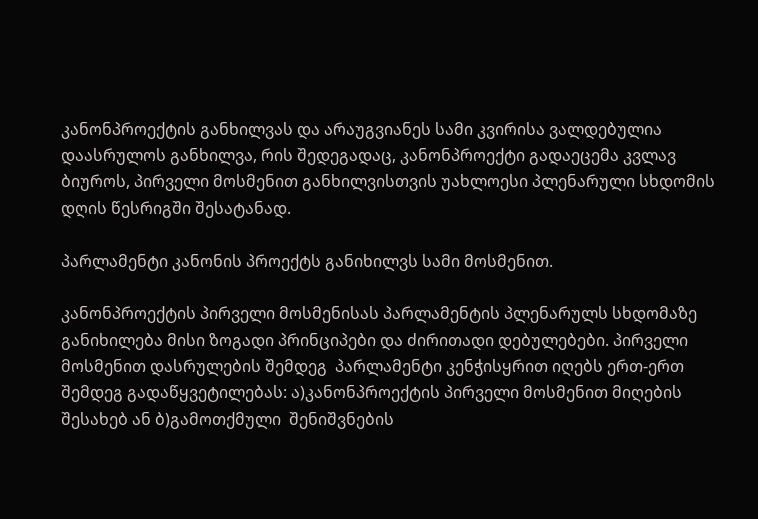კანონპროექტის განხილვას და არაუგვიანეს სამი კვირისა ვალდებულია დაასრულოს განხილვა, რის შედეგადაც, კანონპროექტი გადაეცემა კვლავ ბიუროს, პირველი მოსმენით განხილვისთვის უახლოესი პლენარული სხდომის დღის წესრიგში შესატანად.

პარლამენტი კანონის პროექტს განიხილვს სამი მოსმენით.

კანონპროექტის პირველი მოსმენისას პარლამენტის პლენარულს სხდომაზე განიხილება მისი ზოგადი პრინციპები და ძირითადი დებულებები. პირველი მოსმენით დასრულების შემდეგ  პარლამენტი კენჭისყრით იღებს ერთ-ერთ შემდეგ გადაწყვეტილებას: ა)კანონპროექტის პირველი მოსმენით მიღების შესახებ ან ბ)გამოთქმული  შენიშვნების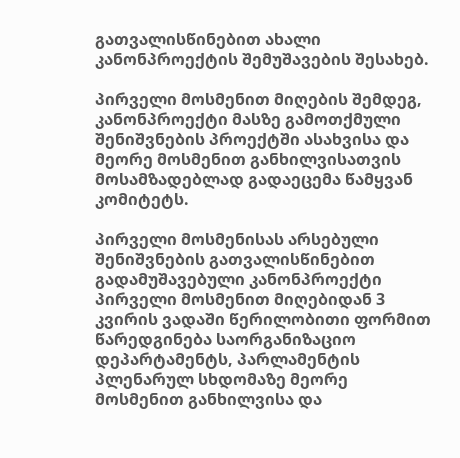გათვალისწინებით ახალი კანონპროექტის შემუშავების შესახებ.

პირველი მოსმენით მიღების შემდეგ, კანონპროექტი მასზე გამოთქმული შენიშვნების პროექტში ასახვისა და მეორე მოსმენით განხილვისათვის მოსამზადებლად გადაეცემა წამყვან კომიტეტს.

პირველი მოსმენისას არსებული შენიშვნების გათვალისწინებით გადამუშავებული კანონპროექტი პირველი მოსმენით მიღებიდან 3 კვირის ვადაში წერილობითი ფორმით წარედგინება საორგანიზაციო დეპარტამენტს, პარლამენტის პლენარულ სხდომაზე მეორე მოსმენით განხილვისა და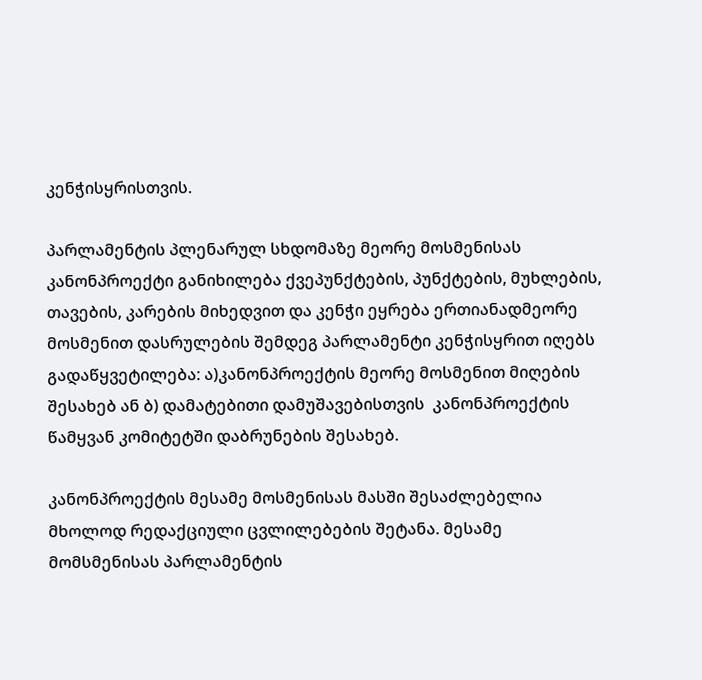კენჭისყრისთვის.

პარლამენტის პლენარულ სხდომაზე მეორე მოსმენისას კანონპროექტი განიხილება ქვეპუნქტების, პუნქტების, მუხლების, თავების, კარების მიხედვით და კენჭი ეყრება ერთიანადმეორე მოსმენით დასრულების შემდეგ პარლამენტი კენჭისყრით იღებს გადაწყვეტილება: ა)კანონპროექტის მეორე მოსმენით მიღების შესახებ ან ბ) დამატებითი დამუშავებისთვის  კანონპროექტის წამყვან კომიტეტში დაბრუნების შესახებ.

კანონპროექტის მესამე მოსმენისას მასში შესაძლებელია მხოლოდ რედაქციული ცვლილებების შეტანა. მესამე მომსმენისას პარლამენტის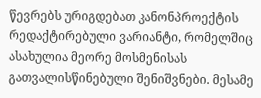წევრებს ურიგდებათ კანონპროექტის რედაქტირებული ვარიანტი, რომელშიც ასახულია მეორე მოსმენისას გათვალისწინებული შენიშვნები. მესამე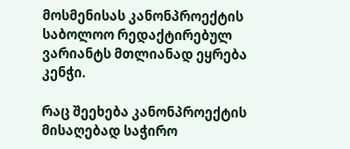მოსმენისას კანონპროექტის საბოლოო რედაქტირებულ ვარიანტს მთლიანად ეყრება კენჭი.

რაც შეეხება კანონპროექტის მისაღებად საჭირო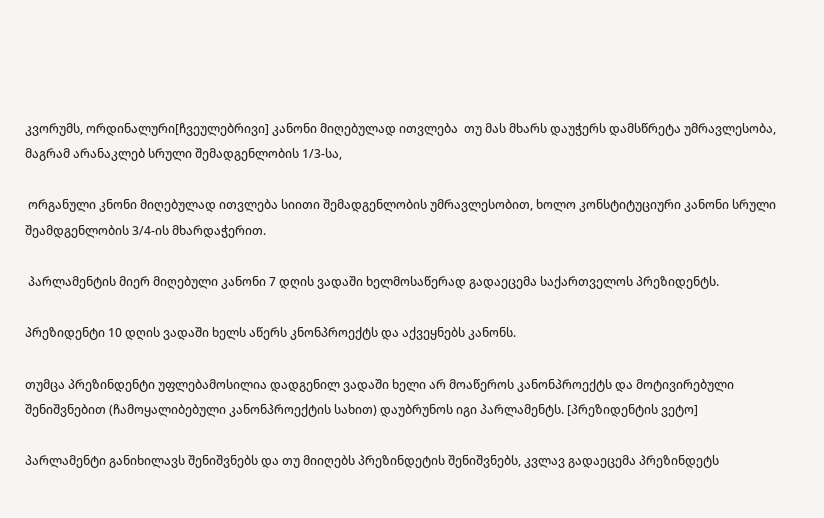კვორუმს, ორდინალური[ჩვეულებრივი] კანონი მიღებულად ითვლება  თუ მას მხარს დაუჭერს დამსწრეტა უმრავლესობა, მაგრამ არანაკლებ სრული შემადგენლობის 1/3-სა,

 ორგანული კნონი მიღებულად ითვლება სიითი შემადგენლობის უმრავლესობით, ხოლო კონსტიტუციური კანონი სრული შეამდგენლობის 3/4-ის მხარდაჭერით.

 პარლამენტის მიერ მიღებული კანონი 7 დღის ვადაში ხელმოსაწერად გადაეცემა საქართველოს პრეზიდენტს.

პრეზიდენტი 10 დღის ვადაში ხელს აწერს კნონპროექტს და აქვეყნებს კანონს.

თუმცა პრეზინდენტი უფლებამოსილია დადგენილ ვადაში ხელი არ მოაწეროს კანონპროექტს და მოტივირებული შენიშვნებით (ჩამოყალიბებული კანონპროექტის სახით) დაუბრუნოს იგი პარლამენტს. [პრეზიდენტის ვეტო]

პარლამენტი განიხილავს შენიშვნებს და თუ მიიღებს პრეზინდეტის შენიშვნებს, კვლავ გადაეცემა პრეზინდეტს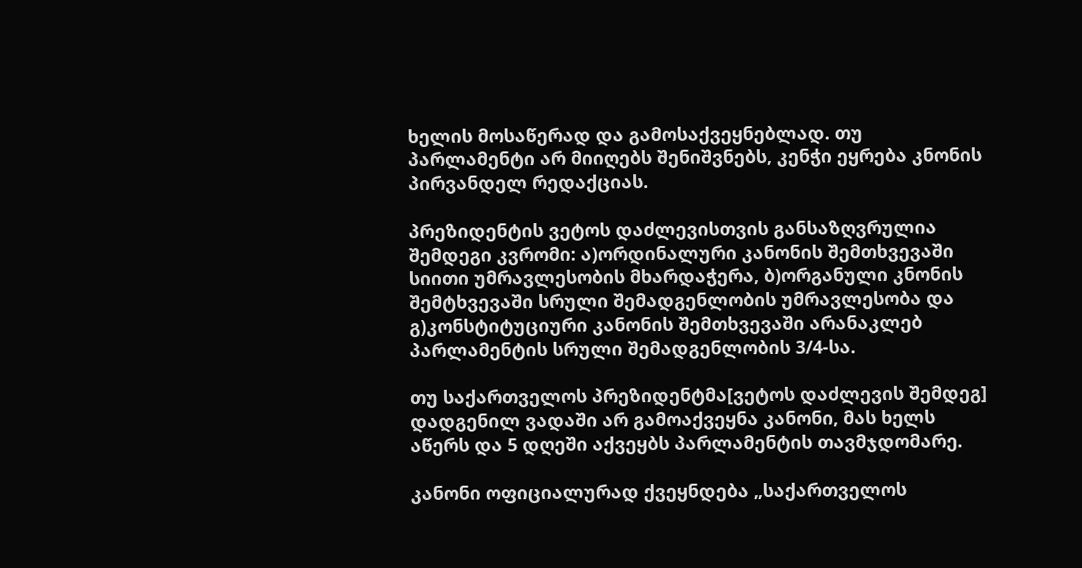ხელის მოსაწერად და გამოსაქვეყნებლად. თუ პარლამენტი არ მიიღებს შენიშვნებს, კენჭი ეყრება კნონის პირვანდელ რედაქციას.

პრეზიდენტის ვეტოს დაძლევისთვის განსაზღვრულია შემდეგი კვრომი: ა)ორდინალური კანონის შემთხვევაში სიითი უმრავლესობის მხარდაჭერა, ბ)ორგანული კნონის შემტხვევაში სრული შემადგენლობის უმრავლესობა და გ)კონსტიტუციური კანონის შემთხვევაში არანაკლებ პარლამენტის სრული შემადგენლობის 3/4-სა.

თუ საქართველოს პრეზიდენტმა[ვეტოს დაძლევის შემდეგ] დადგენილ ვადაში არ გამოაქვეყნა კანონი, მას ხელს აწერს და 5 დღეში აქვეყბს პარლამენტის თავმჯდომარე.

კანონი ოფიციალურად ქვეყნდება „საქართველოს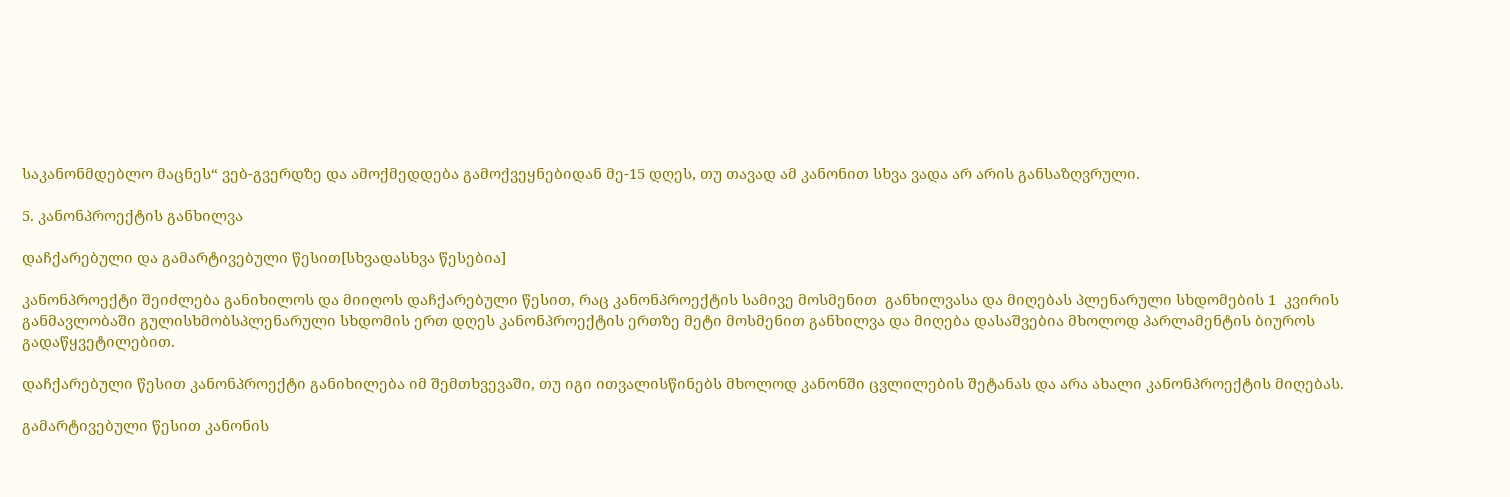საკანონმდებლო მაცნეს“ ვებ-გვერდზე და ამოქმედდება გამოქვეყნებიდან მე-15 დღეს, თუ თავად ამ კანონით სხვა ვადა არ არის განსაზღვრული.

5. კანონპროექტის განხილვა

დაჩქარებული და გამარტივებული წესით[სხვადასხვა წესებია]

კანონპროექტი შეიძლება განიხილოს და მიიღოს დაჩქარებული წესით, რაც კანონპროექტის სამივე მოსმენით  განხილვასა და მიღებას პლენარული სხდომების 1  კვირის განმავლობაში გულისხმობსპლენარული სხდომის ერთ დღეს კანონპროექტის ერთზე მეტი მოსმენით განხილვა და მიღება დასაშვებია მხოლოდ პარლამენტის ბიუროს გადაწყვეტილებით.

დაჩქარებული წესით კანონპროექტი განიხილება იმ შემთხვევაში, თუ იგი ითვალისწინებს მხოლოდ კანონში ცვლილების შეტანას და არა ახალი კანონპროექტის მიღებას.

გამარტივებული წესით კანონის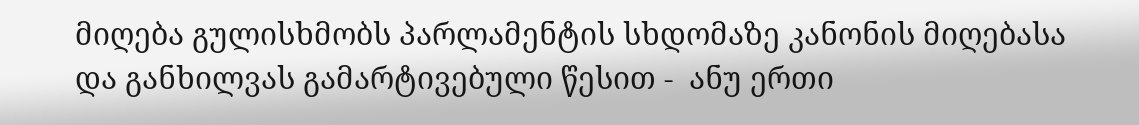მიღება გულისხმობს პარლამენტის სხდომაზე კანონის მიღებასა და განხილვას გამარტივებული წესით -  ანუ ერთი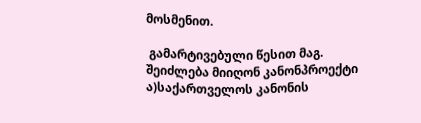მოსმენით.

 გამარტივებული წესით მაგ.  შეიძლება მიიღონ კანონპროექტი ა)საქართველოს კანონის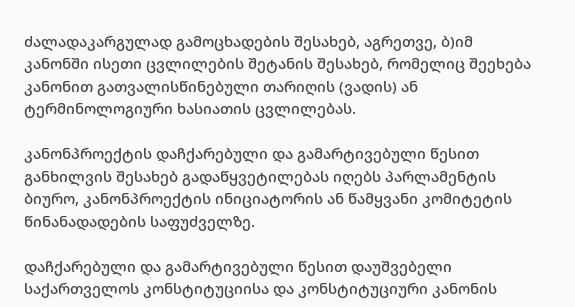ძალადაკარგულად გამოცხადების შესახებ, აგრეთვე, ბ)იმ კანონში ისეთი ცვლილების შეტანის შესახებ, რომელიც შეეხება კანონით გათვალისწინებული თარიღის (ვადის) ან ტერმინოლოგიური ხასიათის ცვლილებას.

კანონპროექტის დაჩქარებული და გამარტივებული წესით განხილვის შესახებ გადაწყვეტილებას იღებს პარლამენტის ბიურო, კანონპროექტის ინიციატორის ან წამყვანი კომიტეტის წინანადადების საფუძველზე.

დაჩქარებული და გამარტივებული წესით დაუშვებელი საქართველოს კონსტიტუციისა და კონსტიტუციური კანონის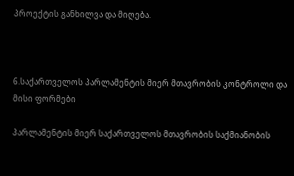პროექტის განხილვა და მიღება.



6.საქართველოს პარლამენტის მიერ მთავრობის კონტროლი და მისი ფორმები

პარლამენტის მიერ საქართველოს მთავრობის საქმიანობის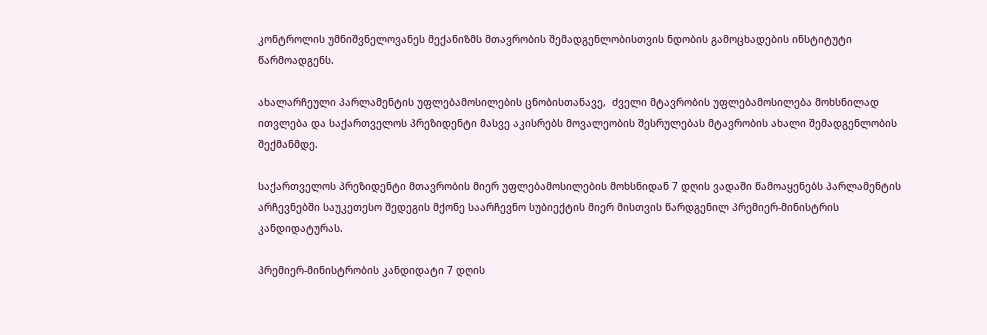კონტროლის უმნიშვნელოვანეს მექანიზმს მთავრობის შემადგენლობისთვის ნდობის გამოცხადების ინსტიტუტი წარმოადგენს.

ახალარჩეული პარლამენტის უფლებამოსილების ცნობისთანავე,  ძველი მტავრობის უფლებამოსილება მოხსნილად ითვლება და საქართველოს პრეზიდენტი მასვე აკისრებს მოვალეობის შესრულებას მტავრობის ახალი შემადგენლობის შექმანმდე.

საქართველოს პრეზიდენტი მთავრობის მიერ უფლებამოსილების მოხსნიდან 7 დღის ვადაში წამოაყენებს პარლამენტის არჩევნებში საუკეთესო შედეგის მქონე საარჩევნო სუბიექტის მიერ მისთვის წარდგენილ პრემიერ-მინისტრის კანდიდატურას.

პრემიერ-მინისტრობის კანდიდატი 7 დღის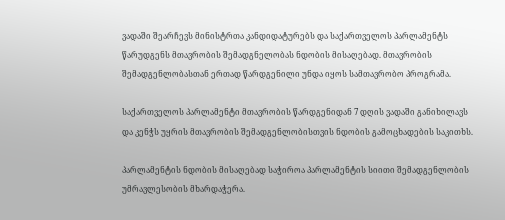ვადაში შეარჩევს მინისტრთა კანდიდატურებს და საქართველოს პარლამენტს წარუდგენს მთავრობის შემადგნელობას ნდობის მისაღებად. მთავრობის შემადგენლობასთან ერთად წარდგენილი უნდა იყოს სამთავრობო პროგრამა.

საქართველოს პარლამენტი მთავრობის წარდგენიდან 7 დღის ვადაში განიხილავს და კენჭს უყრის მთავრობის შემადგენლობისთვის ნდობის გამოცხადების საკითხს.

პარლამენტის ნდობის მისაღებად საჭიროა პარლამენტის სიითი შემადგენლობის უმრავლესობის მხარდაჭერა.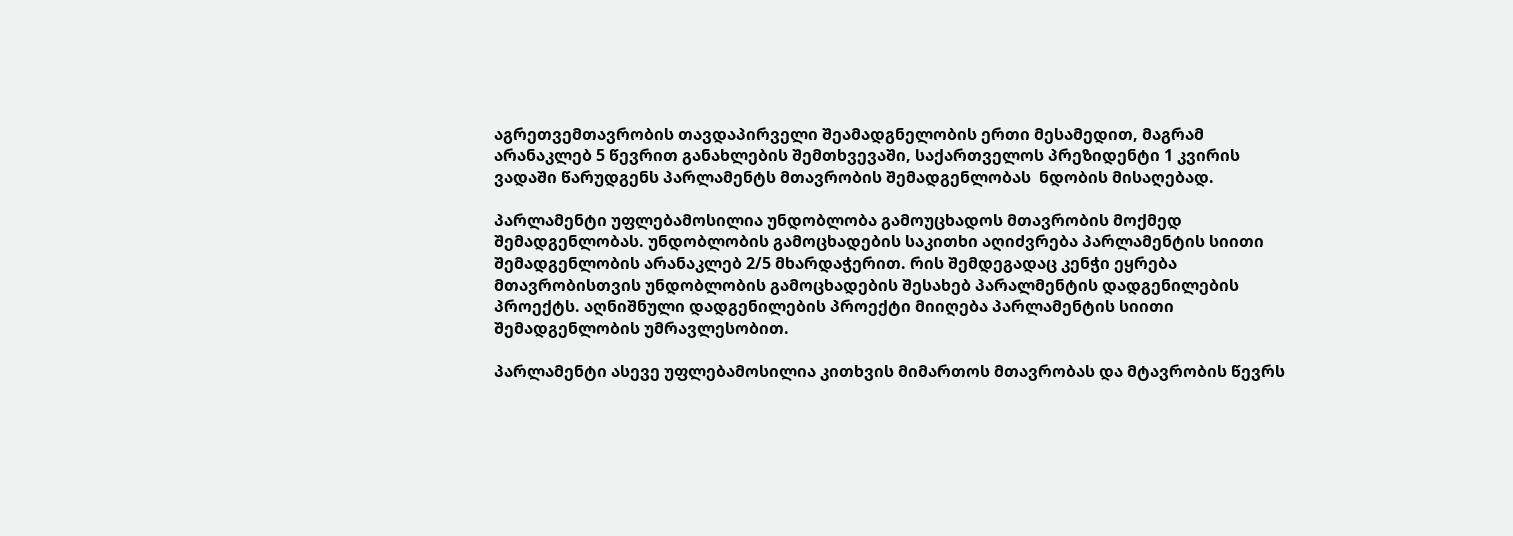აგრეთვემთავრობის თავდაპირველი შეამადგნელობის ერთი მესამედით, მაგრამ არანაკლებ 5 წევრით განახლების შემთხვევაში, საქართველოს პრეზიდენტი 1 კვირის ვადაში წარუდგენს პარლამენტს მთავრობის შემადგენლობას  ნდობის მისაღებად.

პარლამენტი უფლებამოსილია უნდობლობა გამოუცხადოს მთავრობის მოქმედ შემადგენლობას. უნდობლობის გამოცხადების საკითხი აღიძვრება პარლამენტის სიითი შემადგენლობის არანაკლებ 2/5 მხარდაჭერით. რის შემდეგადაც კენჭი ეყრება მთავრობისთვის უნდობლობის გამოცხადების შესახებ პარალმენტის დადგენილების პროექტს. აღნიშნული დადგენილების პროექტი მიიღება პარლამენტის სიითი შემადგენლობის უმრავლესობით.

პარლამენტი ასევე უფლებამოსილია კითხვის მიმართოს მთავრობას და მტავრობის წევრს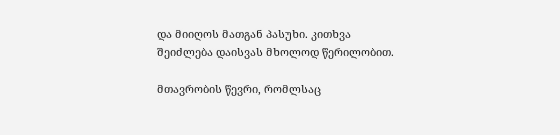და მიიღოს მათგან პასუხი. კითხვა შეიძლება დაისვას მხოლოდ წერილობით.

მთავრობის წევრი, რომლსაც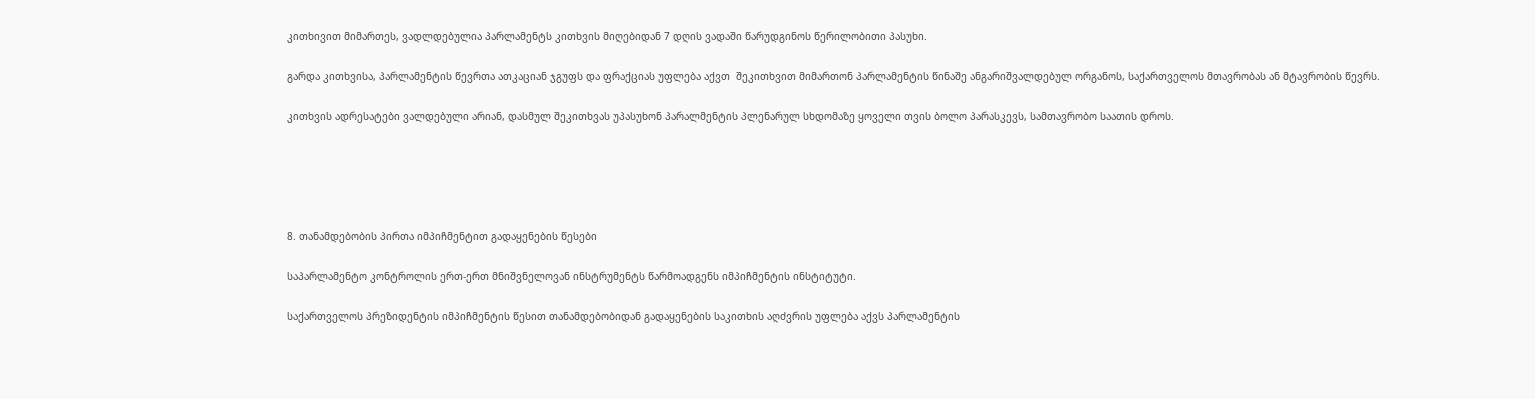კითხივით მიმართეს, ვადლდებულია პარლამენტს კითხვის მიღებიდან 7 დღის ვადაში წარუდგინოს წერილობითი პასუხი.

გარდა კითხვისა, პარლამენტის წევრთა ათკაციან ჯგუფს და ფრაქციას უფლება აქვთ  შეკითხვით მიმართონ პარლამენტის წინაშე ანგარიშვალდებულ ორგანოს, საქართველოს მთავრობას ან მტავრობის წევრს.

კითხვის ადრესატები ვალდებული არიან, დასმულ შეკითხვას უპასუხონ პარალმენტის პლენარულ სხდომაზე ყოველი თვის ბოლო პარასკევს, სამთავრობო საათის დროს.





8. თანამდებობის პირთა იმპიჩმენტით გადაყენების წესები

საპარლამენტო კონტროლის ერთ-ერთ მნიშვნელოვან ინსტრუმენტს წარმოადგენს იმპიჩმენტის ინსტიტუტი.

საქართველოს პრეზიდენტის იმპიჩმენტის წესით თანამდებობიდან გადაყენების საკითხის აღძვრის უფლება აქვს პარლამენტის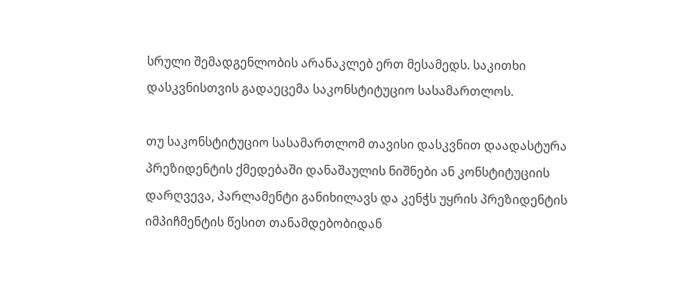სრული შემადგენლობის არანაკლებ ერთ მესამედს. საკითხი დასკვნისთვის გადაეცემა საკონსტიტუციო სასამართლოს.

თუ საკონსტიტუციო სასამართლომ თავისი დასკვნით დაადასტურა პრეზიდენტის ქმედებაში დანაშაულის ნიშნები ან კონსტიტუციის დარღვევა, პარლამენტი განიხილავს და კენჭს უყრის პრეზიდენტის იმპიჩმენტის წესით თანამდებობიდან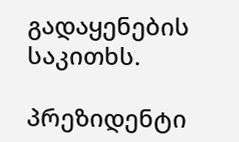გადაყენების საკითხს.

პრეზიდენტი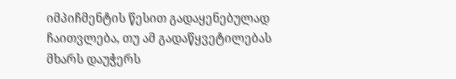იმპიჩმენტის წესით გადაყენებულად ჩაითვლება, თუ ამ გადაწყვეტილებას მხარს დაუჭერს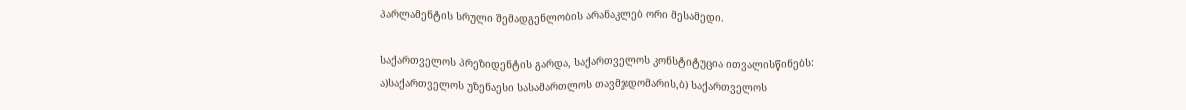პარლამენტის სრული შემადგენლობის არანაკლებ ორი მესამედი.

საქართველოს პრეზიდენტის გარდა, საქართველოს კონსტიტუცია ითვალისწინებს: ა)საქართველოს უზენაესი სასამართლოს თავმჯდომარის,ბ) საქართველოს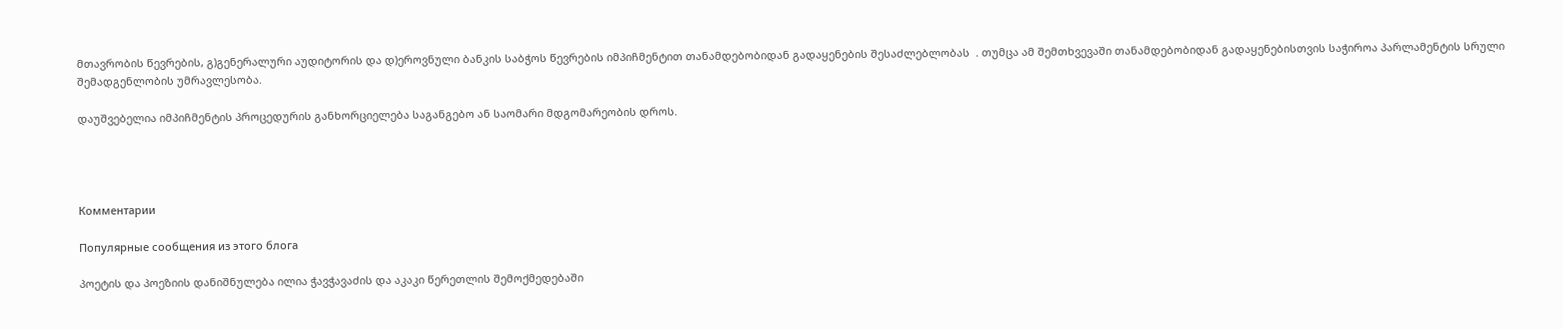მთავრობის წევრების, გ)გენერალური აუდიტორის და დ)ეროვნული ბანკის საბჭოს წევრების იმპიჩმენტით თანამდებობიდან გადაყენების შესაძლებლობას  . თუმცა ამ შემთხვევაში თანამდებობიდან გადაყენებისთვის საჭიროა პარლამენტის სრული შემადგენლობის უმრავლესობა.

დაუშვებელია იმპიჩმენტის პროცედურის განხორციელება საგანგებო ან საომარი მდგომარეობის დროს.




Комментарии

Популярные сообщения из этого блога

პოეტის და პოეზიის დანიშნულება ილია ჭავჭავაძის და აკაკი წერეთლის შემოქმედებაში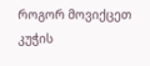როგორ მოვიქცეთ კუჭის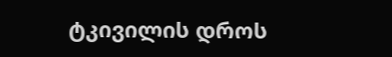ტკივილის დროს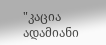"კაცია ადამიანი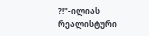?!"-ილიას რეალისტური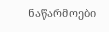ნაწარმოები